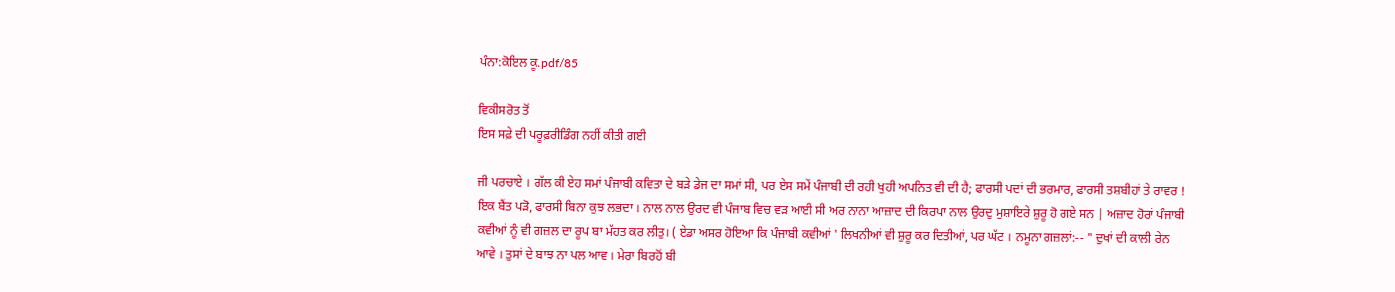ਪੰਨਾ:ਕੋਇਲ ਕੂ.pdf/85

ਵਿਕੀਸਰੋਤ ਤੋਂ
ਇਸ ਸਫ਼ੇ ਦੀ ਪਰੂਫ਼ਰੀਡਿੰਗ ਨਹੀਂ ਕੀਤੀ ਗਈ

ਜੀ ਪਰਚਾਏ । ਗੱਲ ਕੀ ਏਹ ਸਮਾਂ ਪੰਜਾਬੀ ਕਵਿਤਾ ਦੇ ਬੜੇ ਡੇਜ ਦਾ ਸਮਾਂ ਸੀ, ਪਰ ਏਸ ਸਮੇਂ ਪੰਜਾਬੀ ਦੀ ਰਹੀ ਖੁਹੀ ਅਪਨਿਤ ਵੀ ਦੀ ਹੈ; ਫਾਰਸੀ ਪਦਾਂ ਦੀ ਭਰਮਾਰ, ਫਾਰਸੀ ਤਸ਼ਬੀਹਾਂ ਤੇ ਰਾਵਰ ! ਇਕ ਬੈਂਤ ਪੜੋ, ਫਾਰਸੀ ਬਿਨਾ ਕੁਝ ਲਭਦਾ । ਨਾਲ ਨਾਲ ਉਰਦ ਵੀ ਪੰਜਾਬ ਵਿਚ ਵੜ ਆਈ ਸੀ ਅਰ ਨਾਨਾ ਆਜ਼ਾਦ ਦੀ ਕਿਰਪਾ ਨਾਲ ਉਰਦੁ ਮੁਸ਼ਾਇਰੇ ਸ਼ੁਰੂ ਹੋ ਗਏ ਸਨ | ਅਜ਼ਾਦ ਹੋਰਾਂ ਪੰਜਾਬੀ ਕਵੀਆਂ ਨੂੰ ਵੀ ਗਜ਼ਲ ਦਾ ਰੂਪ ਬਾ ਮੱਹਤ ਕਰ ਲੀਤੁ। ( ਏਡਾ ਅਸਰ ਹੋਇਆ ਕਿ ਪੰਜਾਬੀ ਕਵੀਆਂ ' ਲਿਖਨੀਆਂ ਵੀ ਸ਼ੁਰੂ ਕਰ ਦਿਤੀਆਂ, ਪਰ ਘੱਟ । ਨਮੂਨਾ ਗਜ਼ਲਾਂ:-- " ਦੁਖਾਂ ਦੀ ਕਾਲੀ ਰੇਨ ਆਵੇ । ਤੁਸਾਂ ਦੇ ਬਾਝ ਨਾ ਪਲ ਆਵ । ਮੇਰਾ ਬਿਰਹੋਂ ਬੀ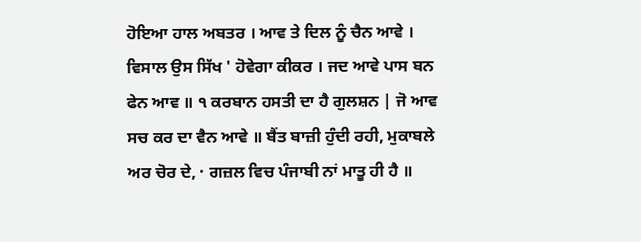ਹੋਇਆ ਹਾਲ ਅਬਤਰ । ਆਵ ਤੇ ਦਿਲ ਨੂੰ ਚੈਨ ਆਵੇ । ਵਿਸਾਲ ਉਸ ਸਿੱਖ ' ਹੋਵੇਗਾ ਕੀਕਰ । ਜਦ ਆਵੇ ਪਾਸ ਬਨ ਫੇਨ ਆਵ ॥ ੧ ਕਰਬਾਨ ਹਸਤੀ ਦਾ ਹੈ ਗੁਲਸ਼ਨ | ਜੋ ਆਵ ਸਚ ਕਰ ਦਾ ਵੈਨ ਆਵੇ ॥ ਬੈਂਤ ਬਾਜ਼ੀ ਹੁੰਦੀ ਰਹੀ, ਮੁਕਾਬਲੇ ਅਰ ਚੋਰ ਦੇ, · ਗਜ਼ਲ ਵਿਚ ਪੰਜਾਬੀ ਨਾਂ ਮਾਤੂ ਹੀ ਹੈ ॥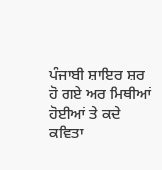ਪੰਜਾਬੀ ਸ਼ਾਇਰ ਸ਼ਰ ਹੋ ਗਏ ਅਰ ਮਿਥੀਆਂ ਹੋਈਆਂ ਤੇ ਕਦੇ ਕਵਿਤਾ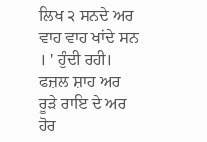ਲਿਖ ੨ ਸਨਦੇ ਅਰ ਵਾਹ ਵਾਹ ਖਾਂਦੇ ਸਨ । ' ਹੁੰਦੀ ਰਹੀ। ਫਜ਼ਲ ਸ਼ਾਹ ਅਰ ਰੂੜੇ ਰਾਇ ਦੇ ਅਰ ਹੋਰ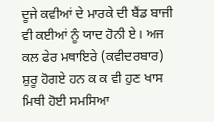ਦੂਜੇ ਕਵੀਆਂ ਦੇ ਮਾਰਕੇ ਦੀ ਬੈਂਡ ਬਾਜੀ ਵੀ ਕਈਆਂ ਨੂੰ ਯਾਦ ਹੋਨੀ ਏ। ਅਜ ਕਲ ਫੇਰ ਮਥਾਇਰੇ (ਕਵੀਦਰਬਾਰ) ਸ਼ੁਰੂ ਹੋਗਏ ਹਨ ਕ ਕ ਵੀ ਹੁਣ ਖਾਸ ਮਿਥੀ ਹੋਈ ਸਮਸਿਆ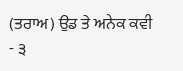(ਤਰਾਅ) ਉਡ ਤੇ ਅਨੇਕ ਕਵੀ - ੩